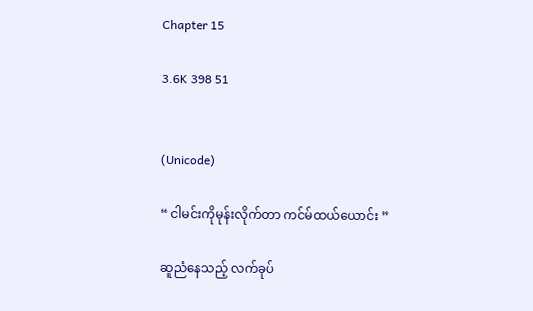Chapter 15

3.6K 398 51


(Unicode)

“ ငါမင်းကိုမုန်းလိုက်တာ ကင်မ်ထယ်ယောင်း ”

ဆူညံနေသည့် လက်ခုပ်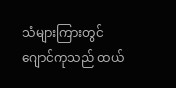သံများကြားတွင် ဂျောင်ကုသည် ထယ်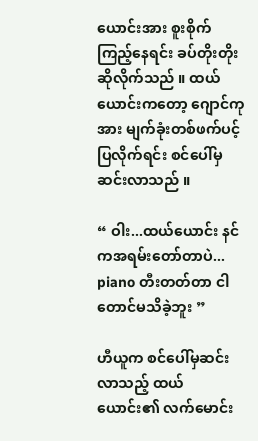ယောင်းအား စူးစိုက်ကြည့်နေရင်း ခပ်တိုးတိုးဆိုလိုက်သည် ။ ထယ်ယောင်းကတော့ ဂျောင်ကုအား မျက်ခုံးတစ်ဖက်ပင့်ပြလိုက်ရင်း စင်‌ပေါ်မှဆင်းလာသည် ။

“ ဝါး...ထယ်ယောင်း နင်ကအရမ်းတော်တာပဲ... piano တီးတတ်တာ ငါတောင်မသိခဲ့ဘူး ”

ဟီယူက စင်ပေါ်မှဆင်းလာသည့် ထယ်ယောင်း၏ လက်မောင်း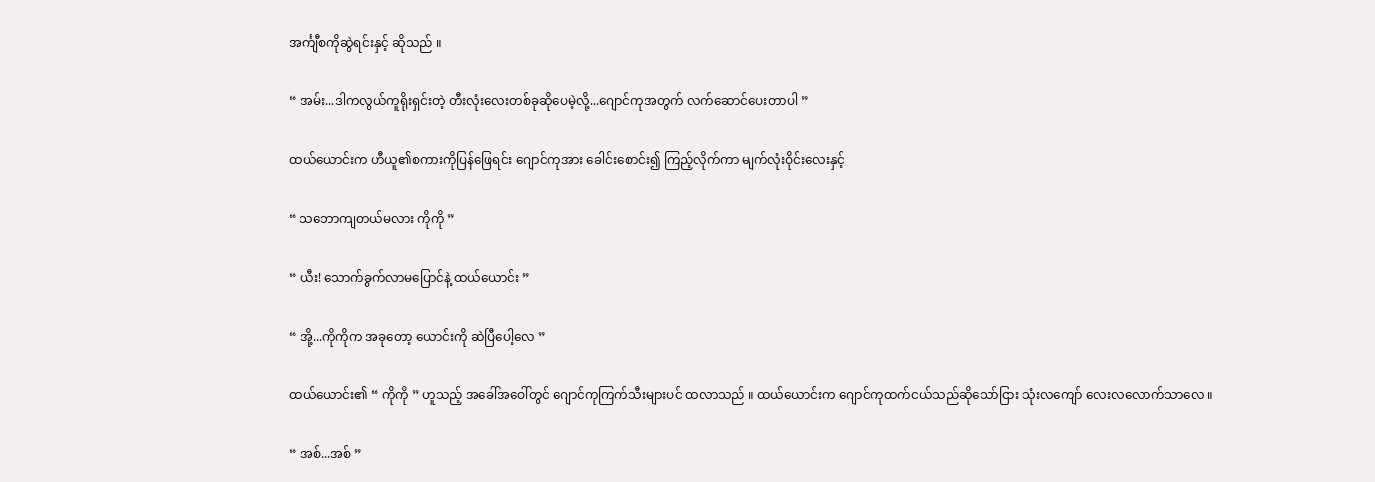အင်္ကျီစကိုဆွဲရင်းနှင့် ဆိုသည် ။

“ အမ်း...ဒါကလွယ်ကူရိုးရှင်းတဲ့ တီးလုံးလေးတစ်ခုဆိုပေမဲ့လို့...ဂျောင်ကုအတွက် လက်ဆောင်ပေးတာပါ ”

ထယ်ယောင်းက ဟီယူ၏စကားကိုပြန်ဖြေရင်း ဂျောင်ကုအား ခေါင်းစောင်း၍ ကြည့်လိုက်ကာ မျက်လုံးဝိုင်းလေးနှင့်

“ သဘောကျတယ်မလား ကိုကို ”

“ ယီး! သောက်ခွက်လာမပြောင်နဲ့ ထယ်ယောင်း ”

“ အို့...ကိုကိုက အခုတော့ ယောင်းကို ဆဲပြီပေါ့လေ ”

ထယ်ယောင်း၏ “ ကိုကို ” ဟူသည့် အခေါ်အဝေါ်တွင် ဂျောင်ကုကြက်သီးများပင် ထလာသည် ။ ထယ်ယောင်းက ဂျောင်ကုထက်ငယ်သည်ဆိုသော်ငြား သုံးလကျော် လေးလလောက်သာလေ ။

“ အစ်...အစ် ”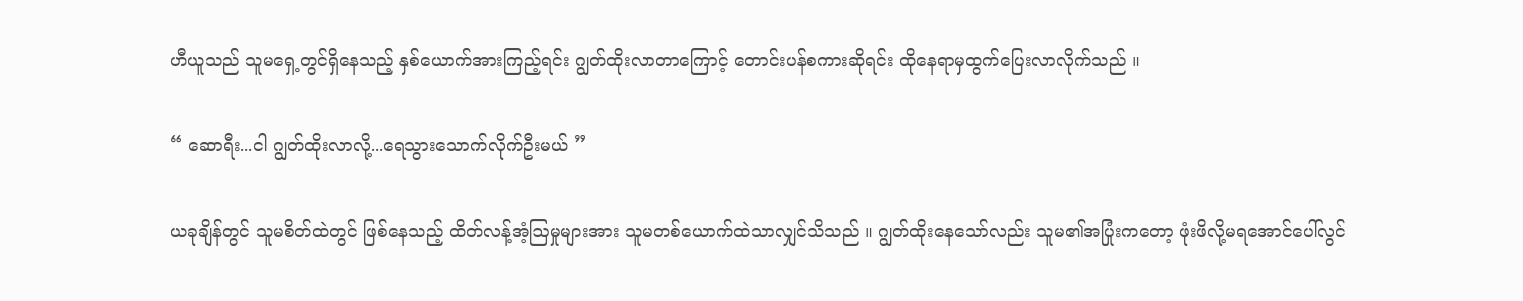ဟီယူသည် သူမရှေ့တွင်ရှိနေသည့် နှစ်ယောက်အားကြည့်ရင်း ဂျွတ်ထိုးလာတာကြောင့် တောင်းပန်စကားဆိုရင်း ထိုနေရာမှထွက်ပြေးလာလိုက်သည် ။

“ ဆောရီး...ငါ ဂျွတ်ထိုးလာလို့...ရေသွားသောက်လိုက်ဦးမယ် ”

ယခုချိန်တွင် သူမစိတ်ထဲတွင် ဖြစ်နေသည့် ထိတ်လန့်အံ့ဩမှုများအား သူမတစ်ယောက်ထဲသာလျှင်သိသည် ။ ဂျွတ်ထိုးနေသော်လည်း သူမ၏အပြုံးကတော့ ဖုံးဖိလို့မရအောင်ပေါ်လွင်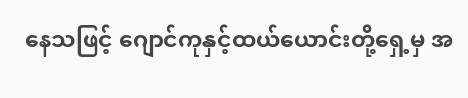နေသဖြင့် ဂျောင်ကုနှင့်ထယ်ယောင်းတို့ရှေ့မှ အ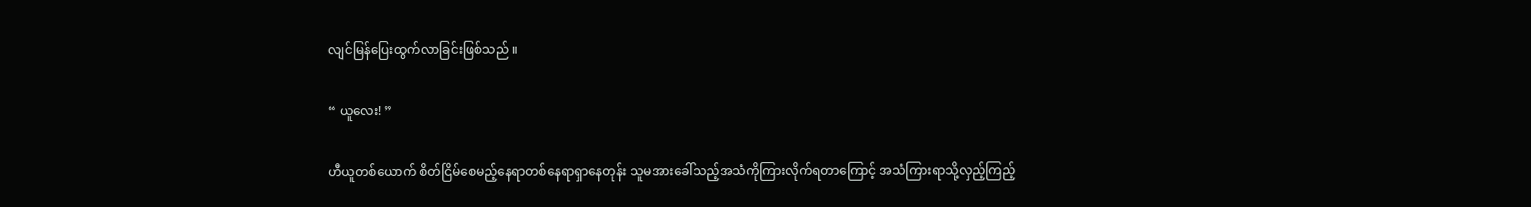လျင်မြန်ပြေးထွက်လာခြင်းဖြစ်သည် ။

“ ယူလေး! ”

ဟီယူတစ်ယောက် စိတ်ငြိမ်စေမည့်နေရာတစ်နေရာရှာနေတုန်း သူမအားခေါ်သည့်အသံကိုကြားလိုက်ရတာကြောင့် အသံကြားရာသို့လှည့်ကြည့်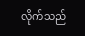လိုက်သည်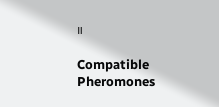။

Compatible Pheromones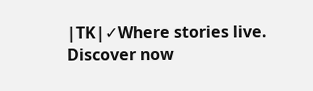|TK|✓Where stories live. Discover now